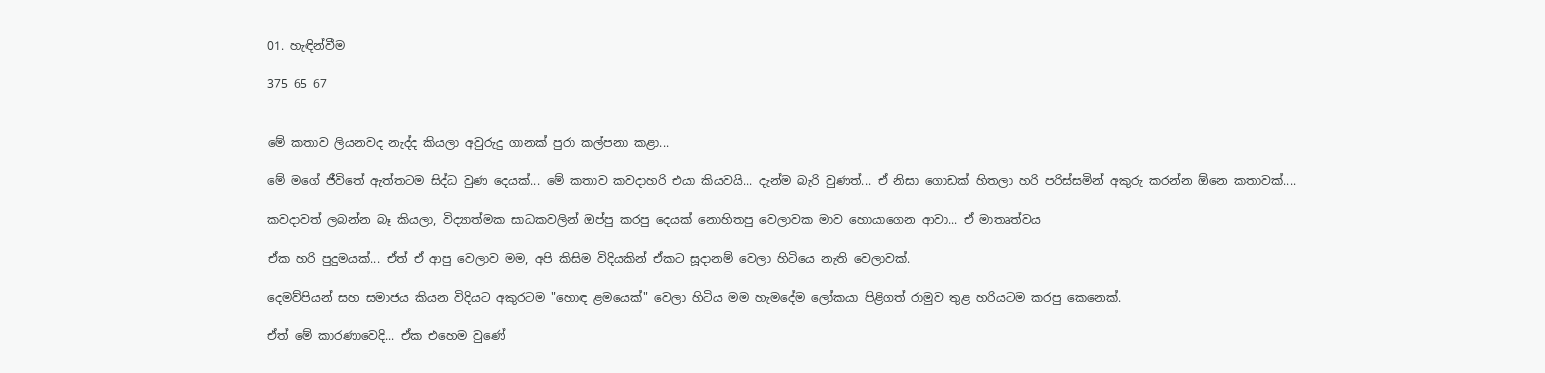01. හැඳින්වීම

375 65 67


මේ කතාව ලියනවද නැද්ද කියලා අවුරුදු ගානක් පුරා කල්පනා කළා...

මේ මගේ ජීවිතේ ඇත්තටම සිද්ධ වුණ දෙයක්... මේ කතාව කවදාහරි එයා කියවයි... දැන්ම බැරි වුණත්... ඒ නිසා ගොඩක් හිතලා හරි පරිස්සමින් අකුරු කරන්න ඕනෙ කතාවක්....

කවදාවත් ලබන්න බෑ කියලා, විද්‍යාත්මක සාධකවලින් ඔප්පු කරපු දෙයක් නොහිතපු වෙලාවක මාව හොයාගෙන ආවා... ඒ මාතෘත්වය

ඒක හරි පුදුමයක්... ඒත් ඒ ආපු වෙලාව මම, අපි කිසිම විදියකින් ඒකට සූදානම් වෙලා හිටියෙ නැති වෙලාවක්.

දෙමව්පියන් සහ සමාජය කියන විදියට අකුරටම "හොඳ ළමයෙක්" වෙලා හිටිය මම හැමදේම ලෝකයා පිළිගත් රාමුව තුළ හරියටම කරපු කෙනෙක්.

ඒත් මේ කාරණාවෙදි... ඒක එහෙම වුණේ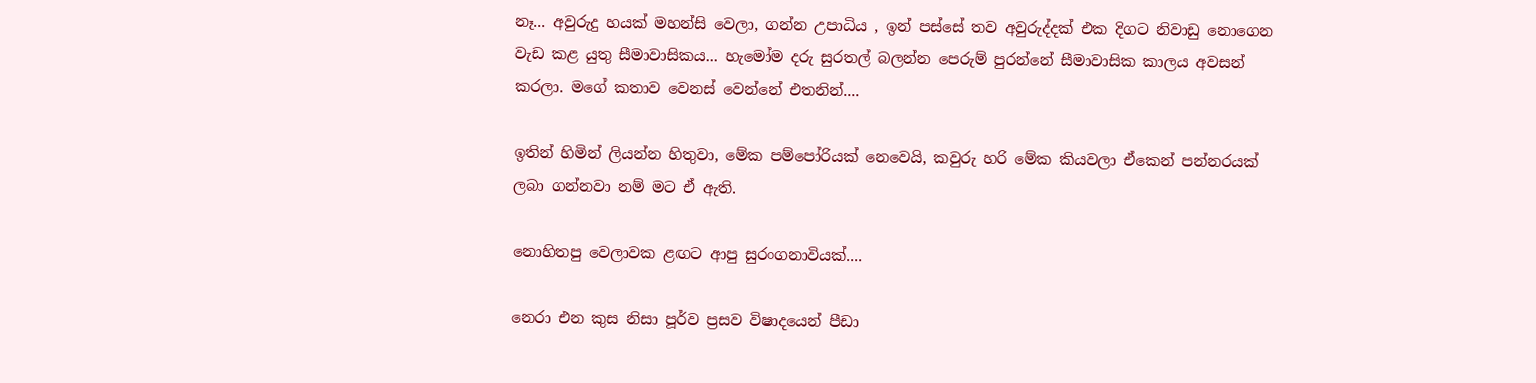නෑ... අවුරුදු හයක් මහන්සි වෙලා, ගන්න උපාධිය , ඉන් පස්සේ තව අවුරුද්දක් එක දිගට නිවාඩු නොගෙන වැඩ කළ යුතු සීමාවාසිකය... හැමෝම දරු සුරතල් බලන්න පෙරුම් පුරන්නේ සීමාවාසික කාලය අවසන් කරලා. මගේ කතාව වෙනස් වෙන්නේ එතනින්....

ඉතින් හිමින් ලියන්න හිතුවා, මේක පම්පෝරියක් නෙවෙයි, කවුරු හරි මේක කියවලා ඒකෙන් පන්නරයක් ලබා ගන්නවා නම් මට ඒ ඇති.

නොහිතපු වෙලාවක ළඟට ආපු සුරංගනාවියක්....

නෙරා එන කුස නිසා පූර්ව ප්‍රසව විෂාදයෙන් පීඩා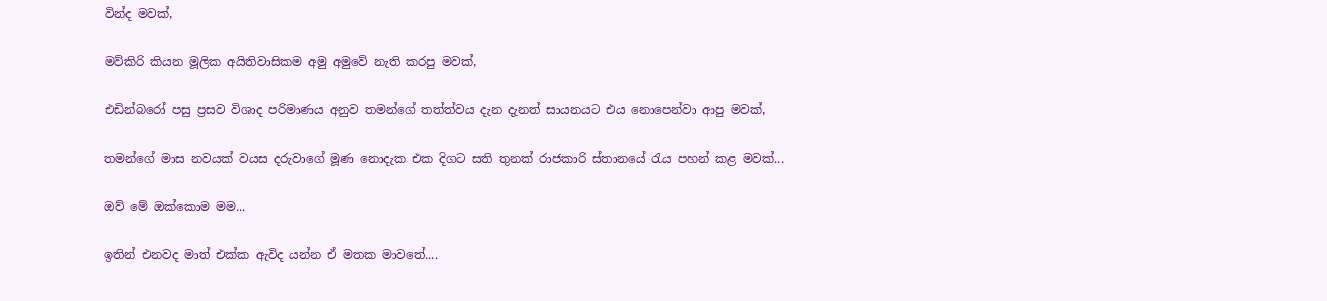වින්ද මවක්,

මව්කිරි කියන මූලික අයිතිවාසිකම අමු අමුවේ නැති කරපු මවක්,

එඩින්බරෝ පසු ප්‍රසව විශාද පරිමාණය අනුව තමන්ගේ තත්ත්වය දැන දැනත් සායනයට එය නොපෙන්වා ආපු මවක්,

තමන්ගේ මාස නවයක් වයස දරුවාගේ මූණ නොදැක එක දිගට සති තුනක් රාජකාරි ස්තානයේ රැය පහන් කළ මවක්...

ඔව් මේ ඔක්කොම මම...

ඉතින් එනවද මාත් එක්ක ඇවිද යන්න ඒ මතක මාවතේ....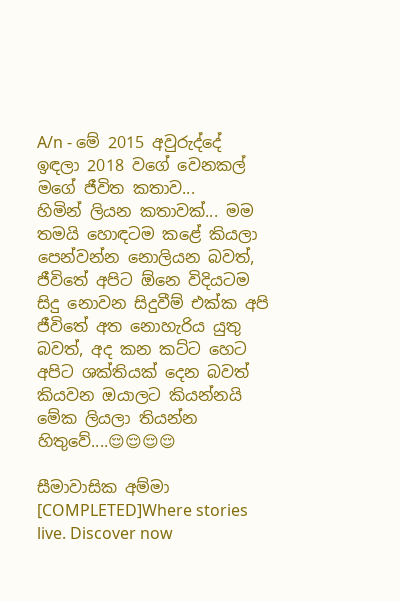A/n - මේ 2015 අවුරුද්දේ ඉඳලා 2018 වගේ වෙනකල් මගේ ජීවිත කතාව...
හිමින් ලියන කතාවක්... මම තමයි හොඳටම කළේ කියලා පෙන්වන්න නොලියන බවත්, ජීවිතේ අපිට ඕනෙ විදියටම සිදු නොවන සිදුවීම් එක්ක අපි ජීවිතේ අත නොහැරිය යුතු බවත්, අද කන කට්ට හෙට අපිට ශක්තියක් දෙන බවත් කියවන ඔයාලට කියන්නයි මේක ලියලා තියන්න හිතුවේ....😌😌😌😌

සීමාවාසික අම්මා [COMPLETED]Where stories live. Discover now